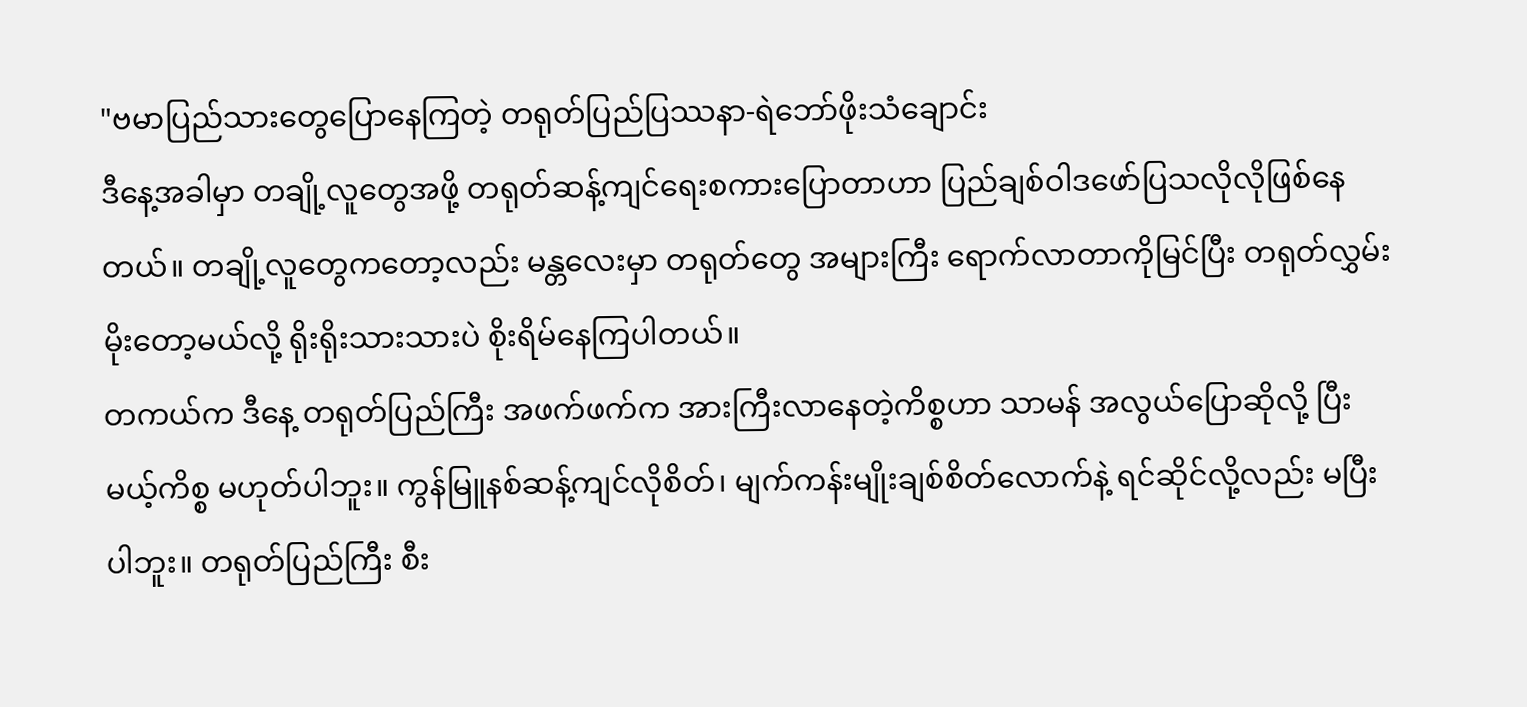"ဗမာပြည်သားတွေပြောနေကြတဲ့ တရုတ်ပြည်ပြဿနာ-ရဲဘော်ဖိုးသံချောင်း
ဒီနေ့အခါမှာ တချို့လူတွေအဖို့ တရုတ်ဆန့်ကျင်ရေးစကားပြောတာဟာ ပြည်ချစ်ဝါဒဖော်ပြသလိုလိုဖြစ်နေတယ်။ တချို့လူတွေကတော့လည်း မန္တလေးမှာ တရုတ်တွေ အများကြီး ရောက်လာတာကိုမြင်ပြီး တရုတ်လွှမ်းမိုးတော့မယ်လို့ ရိုးရိုးသားသားပဲ စိုးရိမ်နေကြပါတယ်။
တကယ်က ဒီနေ့ တရုတ်ပြည်ကြီး အဖက်ဖက်က အားကြီးလာနေတဲ့ကိစ္စဟာ သာမန် အလွယ်ပြောဆိုလို့ ပြီးမယ့်ကိစ္စ မဟုတ်ပါဘူး။ ကွန်မြူနစ်ဆန့်ကျင်လိုစိတ်၊ မျက်ကန်းမျိုးချစ်စိတ်လောက်နဲ့ ရင်ဆိုင်လို့လည်း မပြီးပါဘူး။ တရုတ်ပြည်ကြီး စီး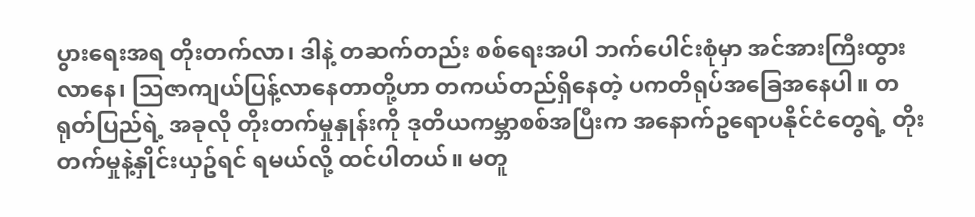ပွားရေးအရ တိုးတက်လာ၊ ဒါနဲ့ တဆက်တည်း စစ်ရေးအပါ ဘက်ပေါင်းစုံမှာ အင်အားကြီးထွားလာနေ၊ သြဇာကျယ်ပြန့်လာနေတာတို့ဟာ တကယ်တည်ရှိနေတဲ့ ပကတိရုပ်အခြေအနေပါ။ တရုတ်ပြည်ရဲ့ အခုလို တိုးတက်မှုနှုန်းကို ဒုတိယကမ္ဘာစစ်အပြီးက အနောက်ဥရောပနိုင်ငံတွေရဲ့ တိုးတက်မှုနဲ့နှိုင်းယှဥ်ရင် ရမယ်လို့ ထင်ပါတယ်။ မတူ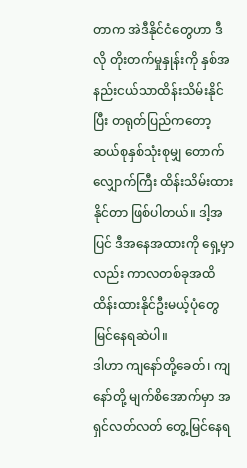တာက အဲဒီနိုင်ငံတွေဟာ ဒီလို တိုးတက်မှုနှုန်းကို နှစ်အနည်းငယ်သာထိန်းသိမ်းနိုင်ပြီး တရုတ်ပြည်ကတော့ ဆယ်စုနှစ်သုံးစုမျှ တောက်လျှောက်ကြီး ထိန်းသိမ်းထားနိုင်တာ ဖြစ်ပါတယ်။ ဒါ့အပြင် ဒီအနေအထားကို ရှေ့မှာလည်း ကာလတစ်ခုအထိ ထိန်းထားနိုင်ဦးမယ့်ပုံတွေ မြင်နေရဆဲပါ။
ဒါဟာ ကျနော်တို့ခေတ်၊ ကျနော်တို့ မျက်စိအောက်မှာ အရှင်လတ်လတ် တွေ့မြင်နေရ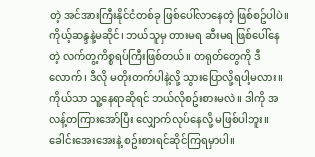တဲ့ အင်အားကြီးနိုင်ငံတစ်ခု ဖြစ်ပေါ်လာနေတဲ့ ဖြစ်စဥ်ပါပဲ။ ကိုယ့်ဆန္ဒနဲ့မဆိုင်၊ ဘယ်သူမှ တားမရ ဆီးမရ ဖြစ်ပေါ်နေတဲ့ လက်တွ့ကိစ္စရပ်ကြီးဖြစ်တယ်။ တရုတ်တွေကို ဒီလောက်၊ ဒီလို မတိုးတက်ပါနဲ့လို့ သွားပြောလို့ရပါ့မလား။ ကိုယ်သာ သူ့နေရာဆိုရင် ဘယ်လိုစဥ်းစားမလဲ။ ဒါကို အလန့်တကြားအော်ပြီး လျှောက်လုပ်နေလို့ မဖြစ်ပါဘူး။ ခေါင်းအေးအေးနဲ့ စဥ်းစားရင်ဆိုင်ကြရမှာပါ။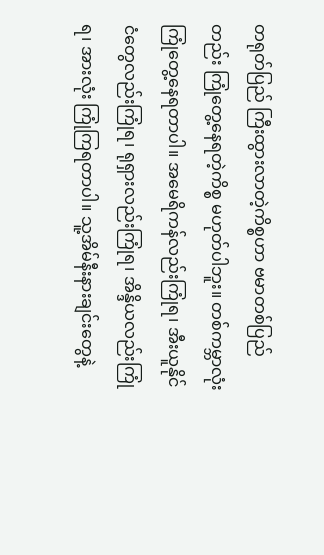တရုတ်ပြည် ကြီးထွားလာတဲ့ကိစ္စဟာ ဗမာတစ်ပြည်တည်း ကြုံတွေ့နေရတဲ့ကိစ္စ မဟုတ်ပါဘူး။ တစ်ကမ္ဘာလုံး ကြုံတွေ့နေရတာပါ။ အမေရိကန်လည်းကြုံရ၊ အီးယူနိုင်ငံတွေလည်းကြုံရ၊ ရုရှားလည်းကြုံရ၊ အိန္ဒိယလည်းကြုံရ၊ အားလုံး ကြုံကြရတာပါ။ သူ့အိမ်နီးနားချင်းတွေနဲ့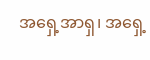အရှေ့အာရှ၊ အရှေ့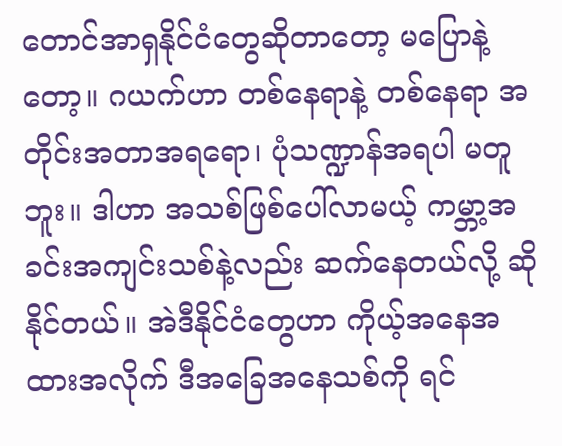တောင်အာရှနိုင်ငံတွေဆိုတာတော့ မပြောနဲ့တော့။ ဂယက်ဟာ တစ်နေရာနဲ့ တစ်နေရာ အတိုင်းအတာအရရော၊ ပုံသဏ္ဍာန်အရပါ မတူဘူး။ ဒါဟာ အသစ်ဖြစ်ပေါ်လာမယ့် ကမ္ဘာ့အခင်းအကျင်းသစ်နဲ့လည်း ဆက်နေတယ်လို့ ဆိုနိုင်တယ်။ အဲဒီနိုင်ငံတွေဟာ ကိုယ့်အနေအထားအလိုက် ဒီအခြေအနေသစ်ကို ရင်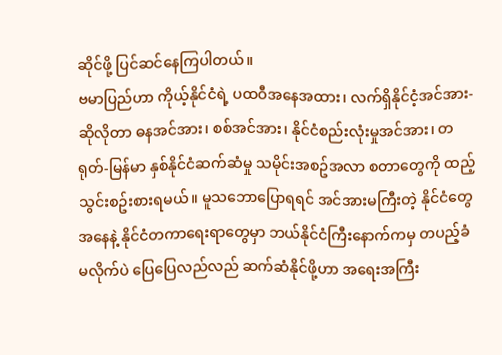ဆိုင်ဖို့ ပြင်ဆင်နေကြပါတယ်။
ဗမာပြည်ဟာ ကိုယ့်နိုင်ငံရဲ့ ပထဝီအနေအထား၊ လက်ရှိနိုင်ငံ့အင်အား-ဆိုလိုတာ ဓနအင်အား၊ စစ်အင်အား၊ နိုင်ငံစည်းလုံးမှုအင်အား၊ တရုတ်-မြန်မာ နှစ်နိုင်ငံဆက်ဆံမှု သမိုင်းအစဥ်အလာ စတာတွေကို ထည့်သွင်းစဥ်းစားရမယ်။ မူသဘောပြောရရင် အင်အားမကြီးတဲ့ နိုင်ငံတွေအနေနဲ့ နိုင်ငံတကာရေးရာတွေမှာ ဘယ်နိုင်ငံကြီးနောက်ကမှ တပည့်ခံမလိုက်ပဲ ပြေပြေလည်လည် ဆက်ဆံနိုင်ဖို့ဟာ အရေးအကြီး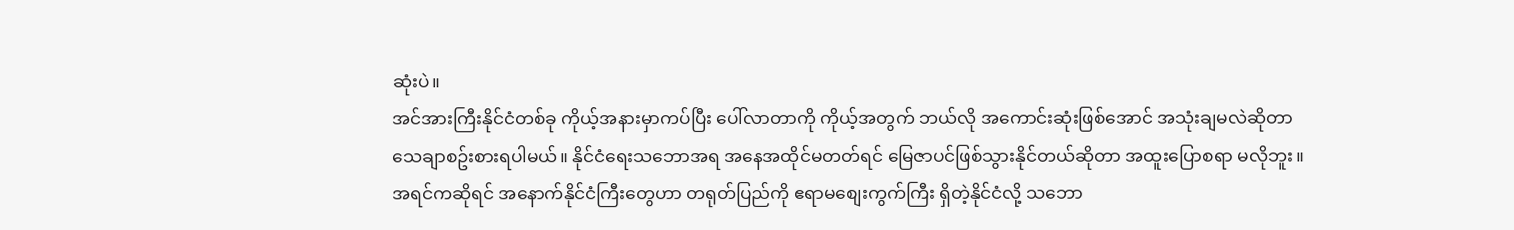ဆုံးပဲ။
အင်အားကြီးနိုင်ငံတစ်ခု ကိုယ့်အနားမှာကပ်ပြီး ပေါ်လာတာကို ကိုယ့်အတွက် ဘယ်လို အကောင်းဆုံးဖြစ်အောင် အသုံးချမလဲဆိုတာ သေချာစဥ်းစားရပါမယ်။ နိုင်ငံရေးသဘောအရ အနေအထိုင်မတတ်ရင် မြေဇာပင်ဖြစ်သွားနိုင်တယ်ဆိုတာ အထူးပြောစရာ မလိုဘူး။အရင်ကဆိုရင် အနောက်နိုင်ငံကြီးတွေဟာ တရုတ်ပြည်ကို ဧရာမစျေးကွက်ကြီး ရှိတဲ့နိုင်ငံလို့ သဘော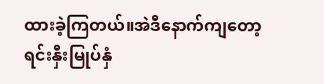ထားခဲ့ကြတယ်။အဲဒီနောက်ကျတော့ ရင်းနှီးမြုပ်နှံ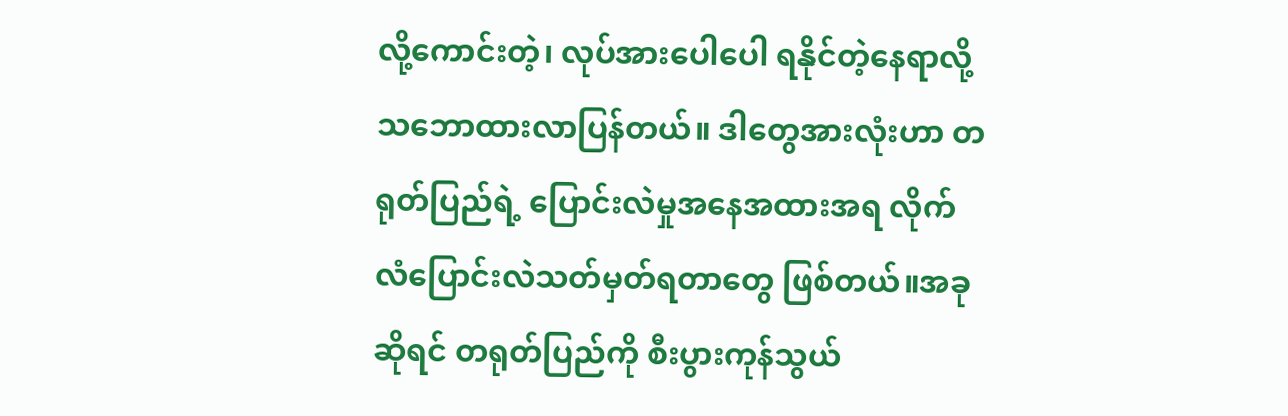လို့ကောင်းတဲ့၊ လုပ်အားပေါပေါ ရနိုင်တဲ့နေရာလို့ သဘောထားလာပြန်တယ်။ ဒါတွေအားလုံးဟာ တရုတ်ပြည်ရဲ့ ပြောင်းလဲမှုအနေအထားအရ လိုက်လံပြောင်းလဲသတ်မှတ်ရတာတွေ ဖြစ်တယ်။အခုဆိုရင် တရုတ်ပြည်ကို စီးပွားကုန်သွယ်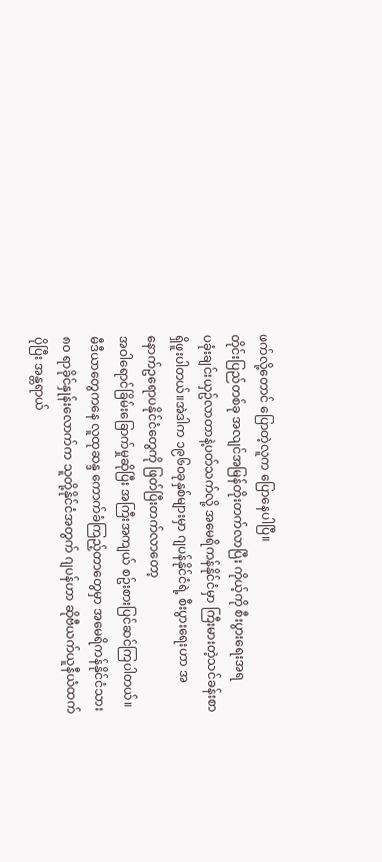ဖက်လို့တောင် ပြောတဲ့လူက ပြောနေပါပြီ။
တိုင်းပြည်တစ်ခု အလျင်အမြန်တိုးတက်လာပြီး ကိုယ့်ကို စီးပွားရေးအရ
ပခုံးချင်းယှဥ်လာတာနဲ့ပတ်သက်လို့ အမေရိကန်နိုင်ငံမှာ ကြီးမားတဲ့သင်ခန်းစာ ရှိဖူးပါတယ်။အဲဒါက ၁၉၆၀ခုနှစ်များမှာ ဂျပန်နိုင်ငံရဲ့ စီးပွားရေးဟာ အနောက်ဥရောပနိုင်ငံတွေကို ဖြတ်ပြီးတက်လာတော့
အဝါရောင်ခြိမ်းခြောက်မှုဆိုပြီး အကြီးအကျယ် စဥ်းစားပြင်ဆင်ကြပါတယ်။ မီဒီယာတွေကနေ လူထုဆန္ဒ ကောက်ခံကြည့်တာတွေမှာ အမေရိကန်နိုင်ငံသား ၈၀ ရာခိုင်နှုန်းလောက်က သူတို့နိုင်ငံအတွက် ဂျပန်ဟာ ဆိုဗီယက်ယူနီယံထက် ပိုပြီး အန္တရာယ်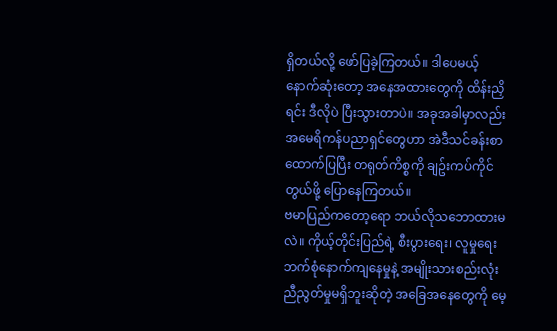ရှိတယ်လို့ ဖော်ပြခဲ့ကြတယ်။ ဒါပေမယ့် နောက်ဆုံးတော့ အနေအထားတွေကို ထိန်းညှိရင်း ဒီလိုပဲ ပြီးသွားတာပဲ။ အခုအခါမှာလည်း အမေရိကန်ပညာရှင်တွေဟာ အဲဒီသင်ခန်းစာထောက်ပြပြီး တရုတ်ကိစ္စကို ချဥ်းကပ်ကိုင်တွယ်ဖို့ ပြောနေကြတယ်။
ဗမာပြည်ကတော့ရော ဘယ်လိုသဘောထားမလဲ။ ကိုယ့်တိုင်းပြည်ရဲ့ စီးပွားရေး၊ လူမှုရေး ဘက်စုံနောက်ကျနေမှုနဲ့ အမျိုးသားစည်းလုံးညီညွတ်မှုမရှိဘူးဆိုတဲ့ အခြေအနေတွေကို မေ့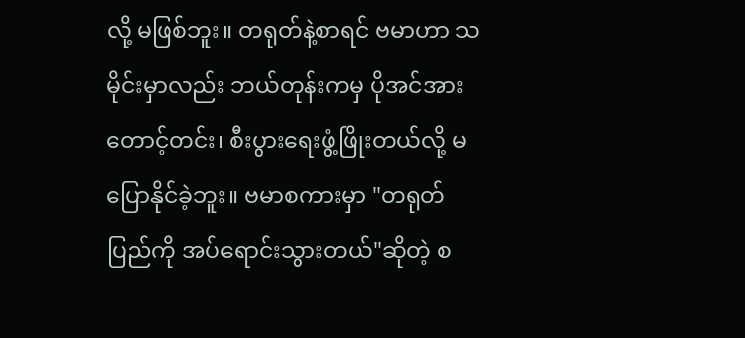လို့ မဖြစ်ဘူး။ တရုတ်နဲ့စာရင် ဗမာဟာ သမိုင်းမှာလည်း ဘယ်တုန်းကမှ ပိုအင်အားတောင့်တင်း၊ စီးပွားရေးဖွံ့ဖြိုးတယ်လို့ မပြောနိုင်ခဲ့ဘူး။ ဗမာစကားမှာ "တရုတ်ပြည်ကို အပ်ရောင်းသွားတယ်"ဆိုတဲ့ စ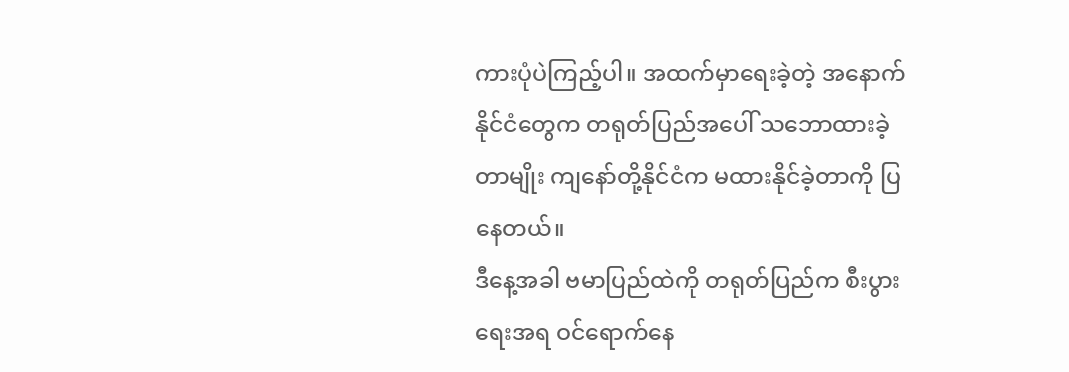ကားပုံပဲကြည့်ပါ။ အထက်မှာရေးခဲ့တဲ့ အနောက်နိုင်ငံတွေက တရုတ်ပြည်အပေါ် သဘောထားခဲ့တာမျိုး ကျနော်တို့နိုင်ငံက မထားနိုင်ခဲ့တာကို ပြနေတယ်။
ဒီနေ့အခါ ဗမာပြည်ထဲကို တရုတ်ပြည်က စီးပွားရေးအရ ဝင်ရောက်နေ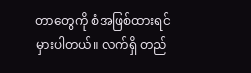တာတွေကို စံအဖြစ်ထားရင် မှားပါတယ်။ လက်ရှိ တည်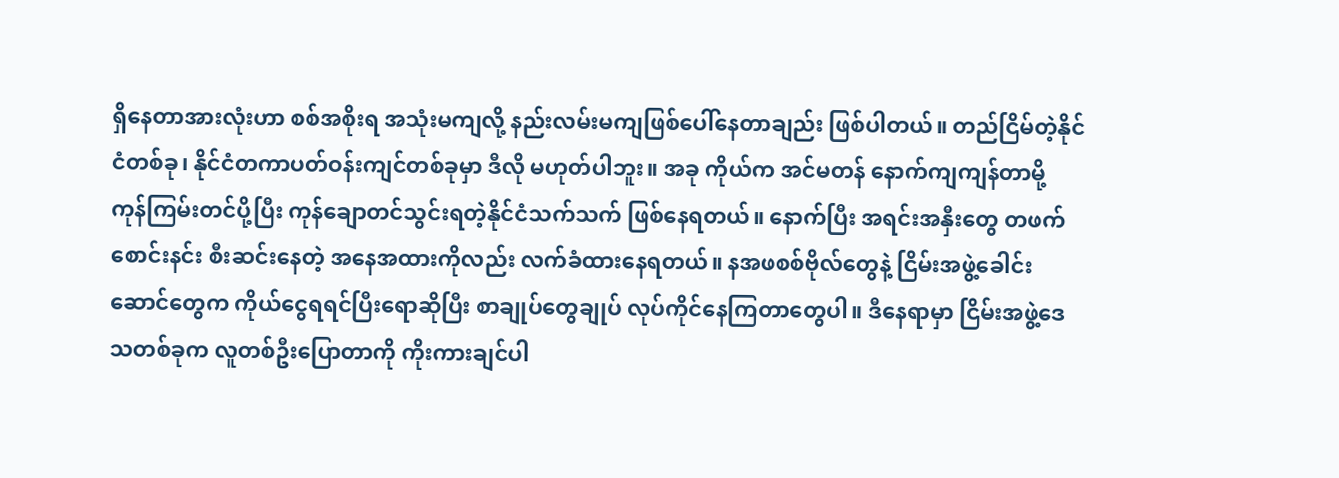ရှိနေတာအားလုံးဟာ စစ်အစိုးရ အသုံးမကျလို့ နည်းလမ်းမကျဖြစ်ပေါ်နေတာချည်း ဖြစ်ပါတယ်။ တည်ငြိမ်တဲ့နိုင်ငံတစ်ခု၊ နိုင်ငံတကာပတ်ဝန်းကျင်တစ်ခုမှာ ဒီလို မဟုတ်ပါဘူး။ အခု ကိုယ်က အင်မတန် နောက်ကျကျန်တာမို့ ကုန်ကြမ်းတင်ပို့ပြီး ကုန်ချောတင်သွင်းရတဲ့နိုင်ငံသက်သက် ဖြစ်နေရတယ်။ နောက်ပြီး အရင်းအနှီးတွေ တဖက်စောင်းနင်း စီးဆင်းနေတဲ့ အနေအထားကိုလည်း လက်ခံထားနေရတယ်။ နအဖစစ်ဗိုလ်တွေနဲ့ ငြိမ်းအဖွဲ့ခေါင်းဆောင်တွေက ကိုယ်ငွေရရင်ပြီးရောဆိုပြီး စာချုပ်တွေချုပ် လုပ်ကိုင်နေကြတာတွေပါ။ ဒီနေရာမှာ ငြိမ်းအဖွဲ့ဒေသတစ်ခုက လူတစ်ဦးပြောတာကို ကိုးကားချင်ပါ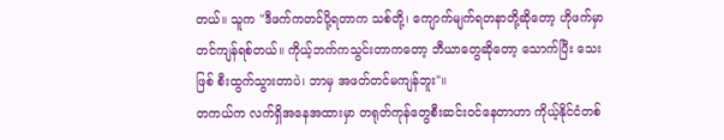တယ်။ သူက "ဒီဖက်ကတင်ပို့ရတာက သစ်တို့၊ ကျောက်မျက်ရတနာတို့ဆိုတော့ ဟိုဖက်မှာတင်ကျန်ရစ်တယ်။ ကိုယ့်ဘက်ကသွင်းတာကတော့ ဘီယာတွေဆိုတော့ သောက်ပြီး သေးဖြစ် စီးထွက်သွားတာပဲ၊ ဘာမှ အဖတ်တင်မကျန်ဘူး"။
တကယ်က လက်ရှိအနေအထားမှာ တရုတ်ကုန်တွေစီးဆင်းဝင်နေတာဟာ ကိုယ့်နိုင်ငံတစ်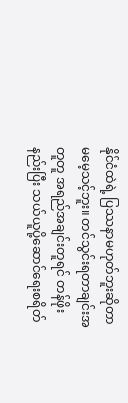နိုင်ငံထဲရဲ့ ပြဿနာမဟုတ်ဘူးဆိုတာ မမေ့သင့်ဘူး။ တင်သွင်းရတာချင်းအတူတူ အရည်အချင်းတူရင် တန်ဖိုးနည်းပြီး သယ်ယူပို့ဆောင်ရေးစရိတ်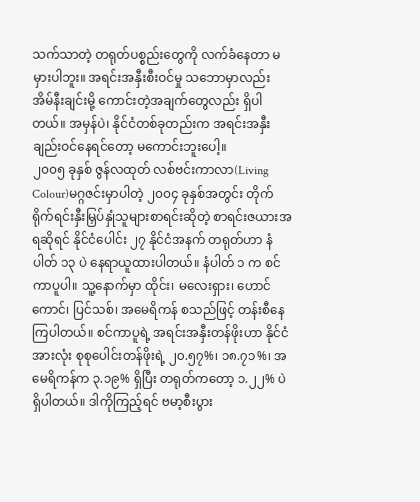သက်သာတဲ့ တရုတ်ပစ္စည်းတွေကို လက်ခံနေတာ မမှားပါဘူး။ အရင်းအနှီးစီးဝင်မှု သဘောမှာလည်း အိမ်နီးချင်းမို့ ကောင်းတဲ့အချက်တွေလည်း ရှိပါတယ်။ အမှန်ပဲ၊ နိုင်ငံတစ်ခုတည်းက အရင်းအနှီးချည်းဝင်နေရင်တော့ မကောင်းဘူးပေါ့။
၂၀၀၅ ခုနှစ် ဇွန်လထုတ် လစ်ဗင်းကာလာ(Living Colour)မဂ္ဂဇင်းမှာပါတဲ့ ၂၀၀၄ ခုနှစ်အတွင်း တိုက်ရိုက်ရင်းနှီးမြှပ်နှုံသူများစာရင်းဆိုတဲ့ စာရင်းဇယားအရဆိုရင် နိုင်ငံပေါင်း ၂၇ နိုင်ငံအနက် တရုတ်ဟာ နံပါတ် ၁၃ ပဲ နေရာယူထားပါတယ်။ နံပါတ် ၁ က စင်ကာပူပါ။ သူ့နောက်မှာ ထိုင်း၊ မလေးရှား၊ ဟောင်ကောင်၊ ပြင်သစ်၊ အမေရိကန် စသည်ဖြင့် တန်းစီနေကြပါတယ်။ စင်ကာပူရဲ့ အရင်းအနှီးတန်ဖိုးဟာ နိုင်ငံအားလုံး စုစုပေါင်းတန်ဖိုးရဲ့ ၂၀.၅၇%၊ ၁၈.၇၁%၊ အမေရိကန်က ၃.၁၉% ရှိပြီး တရုတ်ကတော့ ၁.၂၂% ပဲ ရှိပါတယ်။ ဒါကိုကြည့်ရင် ဗမာ့စီးပွား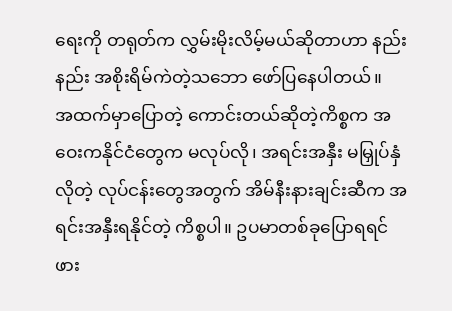ရေးကို တရုတ်က လွှမ်းမိုးလိမ့်မယ်ဆိုတာဟာ နည်းနည်း အစိုးရိမ်ကဲတဲ့သဘော ဖော်ပြနေပါတယ်။
အထက်မှာပြောတဲ့ ကောင်းတယ်ဆိုတဲ့ကိစ္စက အဝေးကနိုင်ငံတွေက မလုပ်လို၊ အရင်းအနှီး မမြှုပ်နှံလိုတဲ့ လုပ်ငန်းတွေအတွက် အိမ်နီးနားချင်းဆီက အရင်းအနှီးရနိုင်တဲ့ ကိစ္စပါ။ ဥပမာတစ်ခုပြောရရင် ဖား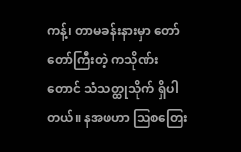ကန့်၊ တာမခန်းနားမှာ တော်တော်ကြီးတဲ့ ကသိုဏ်းတောင် သံသတ္ထုသိုက် ရှိပါတယ်။ နအဖဟာ သြစတြေး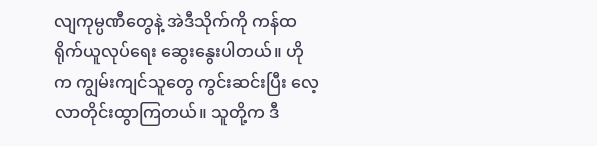လျကုမ္ပဏီတွေနဲ့ အဲဒီသိုက်ကို ကန်ထရိုက်ယူလုပ်ရေး ဆွေးနွေးပါတယ်။ ဟိုက ကျွမ်းကျင်သူတွေ ကွင်းဆင်းပြီး လေ့လာတိုင်းထွာကြတယ်။ သူတို့က ဒီ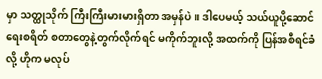မှာ သတ္ထုသိုက် ကြီးကြီးမားမားရှိတာ အမှန်ပဲ။ ဒါပေမယ့် သယ်ယူပို့ဆောင်ရေးစရိတ် စတာတွေနဲ့တွက်လိုက်ရင် မကိုက်ဘူးလို့ အထက်ကို ပြန်အစီရင်ခံလို့ ဟိုက မလုပ်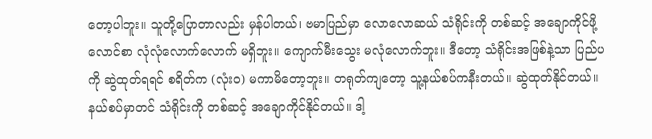တော့ပါဘူး။ သူတို့ပြောတာလည်း မှန်ပါတယ်၊ ဗမာပြည်မှာ လောလောဆယ် သံရိုင်းကို တစ်ဆင့် အချောကိုင်ဖို့ လောင်စာ လုံလုံလောက်လောက် မရှိဘူး။ ကျောက်မီးသွေး မလုံလောက်ဘူး။ ဒီတော့ သံရိုင်းအဖြစ်နဲ့သာ ပြည်ပကို ဆွဲထုတ်ရရင် စရိတ်က (လုံးဝ) မကာမိတော့ဘူး။ တရုတ်ကျတော့ သူ့နယ်စပ်ကနီးတယ်။ ဆွဲထုတ်နိုင်တယ်။ နယ်စပ်မှာတင် သံရိုင်းကို တစ်ဆင့် အချောကိုင်နိုင်တယ်။ ဒါ့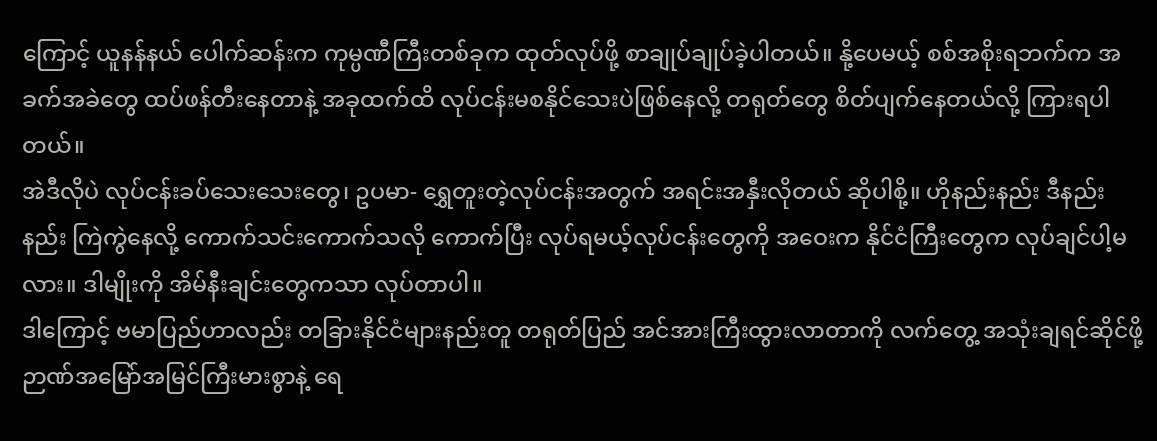ကြောင့် ယူနန်နယ် ပေါက်ဆန်းက ကုမ္ပဏီကြီးတစ်ခုက ထုတ်လုပ်ဖို့ စာချုပ်ချုပ်ခဲ့ပါတယ်။ နို့ပေမယ့် စစ်အစိုးရဘက်က အခက်အခဲတွေ ထပ်ဖန်တီးနေတာနဲ့ အခုထက်ထိ လုပ်ငန်းမစနိုင်သေးပဲဖြစ်နေလို့ တရုတ်တွေ စိတ်ပျက်နေတယ်လို့ ကြားရပါတယ်။
အဲဒီလိုပဲ လုပ်ငန်းခပ်သေးသေးတွေ၊ ဥပမာ- ရွှေတူးတဲ့လုပ်ငန်းအတွက် အရင်းအနှီးလိုတယ် ဆိုပါစို့။ ဟိုနည်းနည်း ဒီနည်းနည်း ကြဲကွဲနေလို့ ကောက်သင်းကောက်သလို ကောက်ပြီး လုပ်ရမယ့်လုပ်ငန်းတွေကို အဝေးက နိုင်ငံကြီးတွေက လုပ်ချင်ပါ့မလား။ ဒါမျိုးကို အိမ်နီးချင်းတွေကသာ လုပ်တာပါ။
ဒါကြောင့် ဗမာပြည်ဟာလည်း တခြားနိုင်ငံများနည်းတူ တရုတ်ပြည် အင်အားကြီးထွားလာတာကို လက်တွေ့ အသုံးချရင်ဆိုင်ဖို့ ဉာဏ်အမြော်အမြင်ကြီးမားစွာနဲ့ ရေ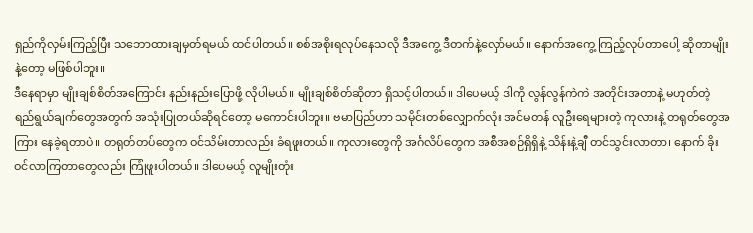ရှည်ကိုလှမ်းကြည့်ပြီး သဘောထားချမှတ်ရမယ် ထင်ပါတယ်။ စစ်အစိုးရလုပ်နေသလို ဒီအကွေ့ ဒီတက်နဲ့လှော်မယ်။ နောက်အကွေ့ ကြည့်လုပ်တာပေါ့ ဆိုတာမျိုးနဲ့တော့ မဖြစ်ပါဘူး။
ဒီနေရာမှာ မျိုးချစ်စိတ်အကြောင်း နည်းနည်းပြောဖို့ လိုပါမယ်။ မျိုးချစ်စိတ်ဆိုတာ ရှိသင့်ပါတယ်။ ဒါပေမယ့် ဒါကို လွန်လွန်ကဲကဲ အတိုင်းအတာနဲ့ မဟုတ်တဲ့ ရည်ရွယ်ချက်တွေအတွက် အသုံးပြုတယ်ဆိုရင်တော့ မကောင်းပါဘူး။ ဗမာပြည်ဟာ သမိုင်းတစ်လျှောက်လုံး အင်မတန် လူဦးရေများတဲ့ ကုလားနဲ့ တရုတ်တွေအကြား နေခဲ့ရတာပဲ။ တရုတ်တပ်တွေက ဝင်သိမ်းတာလည်း ခံရဖူးတယ်။ ကုလားတွေကို အင်္ဂလိပ်တွေက အစီအစဉ်ရှိရှိနဲ့ သိန်းနဲ့ချီ တင်သွင်းလာတာ၊ နောက် ခိုးဝင်လာကြတာတွေလည်း ကြုံဖူးပါတယ်။ ဒါပေမယ့် လူမျိုးတုံး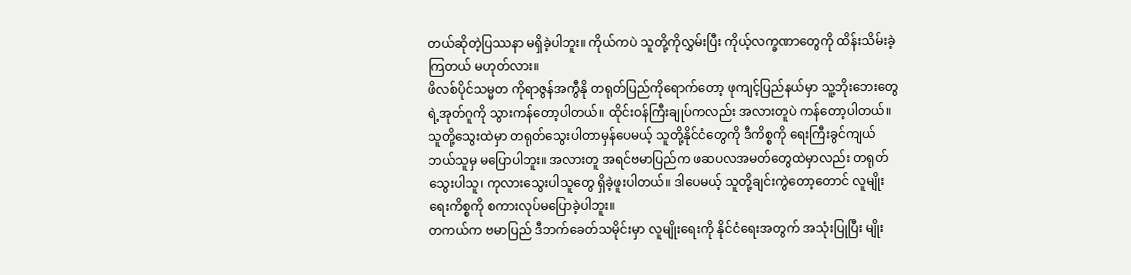တယ်ဆိုတဲ့ပြဿနာ မရှိခဲ့ပါဘူး။ ကိုယ်ကပဲ သူတို့ကိုလွှမ်းပြီး ကိုယ့်လက္ခဏာတွေကို ထိန်းသိမ်းခဲ့ကြတယ် မဟုတ်လား။
ဖိလစ်ပိုင်သမ္မတ ကိုရာဇွန်အကွီနို တရုတ်ပြည်ကိုရောက်တော့ ဖုကျင့်ပြည်နယ်မှာ သူ့ဘိုးဘေးတွေရဲ့အုတ်ဂူကို သွားကန်တော့ပါတယ်။ ထိုင်းဝန်ကြီးချုပ်ကလည်း အလားတူပဲ ကန်တော့ပါတယ်။ သူတို့သွေးထဲမှာ တရုတ်သွေးပါတာမှန်ပေမယ့် သူတို့နိုင်ငံတွေကို ဒီကိစ္စကို ရေးကြီးခွင်ကျယ် ဘယ်သူမှ မပြောပါဘူး။ အလားတူ အရင်ဗမာပြည်က ဖဆပလအမတ်တွေထဲမှာလည်း တရုတ်သွေးပါသူ၊ ကုလားသွေးပါသူတွေ ရှိခဲ့ဖူးပါတယ်။ ဒါပေမယ့် သူတို့ချင်းကွဲတော့တောင် လူမျိုးရေးကိစ္စကို စကားလုပ်မပြောခဲ့ပါဘူး။
တကယ်က ဗမာပြည် ဒီဘက်ခေတ်သမိုင်းမှာ လူမျိုးရေးကို နိုင်ငံရေးအတွက် အသုံးပြုပြီး မျိုး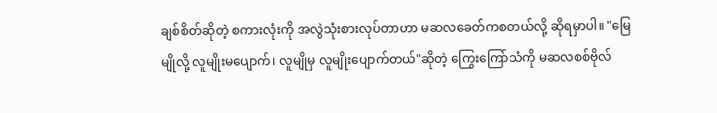ချစ်စိတ်ဆိုတဲ့ စကားလုံးကို အလွဲသုံးစားလုပ်တာဟာ မဆလခေတ်ကစတယ်လို့ ဆိုရမှာပါ။ "မြေမျိုလို့ လူမျိုးမပျောက်၊ လူမျိုမှ လူမျိုးပျောက်တယ်"ဆိုတဲ့ ကြွေးကြော်သံကို မဆလစစ်ဗိုလ်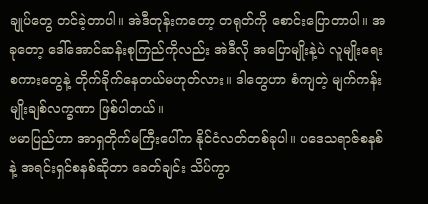ချုပ်တွေ တင်ခဲ့တာပါ။ အဲဒီတုန်းကတော့ တရုတ်ကို စောင်းပြောတာပါ။ အခုတော့ ဒေါ်အောင်ဆန်းစုကြည်ကိုလည်း အဲဒီလို အပြောမျိုးနဲ့ပဲ လူမျိုးရေးစကားတွေနဲ့ တိုက်ခိုက်နေတယ်မဟုတ်လား။ ဒါတွေဟာ စံကျတဲ့ မျက်ကန်းမျိုးချစ်လက္ခဏာ ဖြစ်ပါတယ်။
ဗမာပြည်ဟာ အာရှတိုက်မကြီးပေါ်က နိုင်ငံလတ်တစ်ခုပါ။ ပဒေသရာဇ်စနစ်နဲ့ အရင်းရှင်စနစ်ဆိုတာ ခေတ်ချင်း သိပ်ကွာ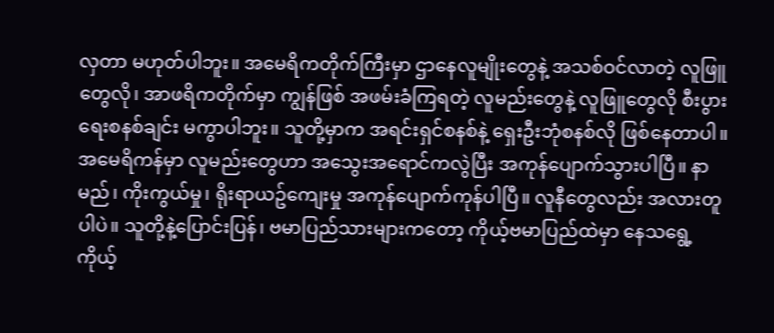လှတာ မဟုတ်ပါဘူး။ အမေရိကတိုက်ကြီးမှာ ဌာနေလူမျိုးတွေနဲ့ အသစ်ဝင်လာတဲ့ လူဖြူတွေလို၊ အာဖရိကတိုက်မှာ ကျွန်ဖြစ် အဖမ်းခံကြရတဲ့ လူမည်းတွေနဲ့ လူဖြူတွေလို စီးပွားရေးစနစ်ချင်း မကွာပါဘူး။ သူတို့မှာက အရင်းရှင်စနစ်နဲ့ ရှေးဦးဘုံစနစ်လို ဖြစ်နေတာပါ။ အမေရိကန်မှာ လူမည်းတွေဟာ အသွေးအရောင်ကလွဲပြီး အကုန်ပျောက်သွားပါပြီ။ နာမည်၊ ကိုးကွယ်မှု၊ ရိုးရာယဥ်ကျေးမှု အကုန်ပျောက်ကုန်ပါပြီ။ လူနီတွေလည်း အလားတူပါပဲ။ သူတို့နဲ့ပြောင်းပြန်၊ ဗမာပြည်သားများကတော့ ကိုယ့်ဗမာပြည်ထဲမှာ နေသရွေ့ ကိုယ့်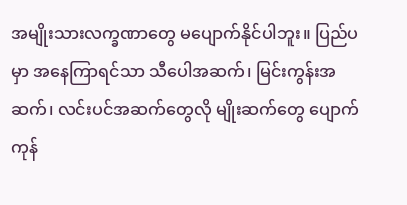အမျိုးသားလက္ခဏာတွေ မပျောက်နိုင်ပါဘူး။ ပြည်ပမှာ အနေကြာရင်သာ သီပေါအဆက်၊ မြင်းကွန်းအဆက်၊ လင်းပင်အဆက်တွေလို မျိုးဆက်တွေ ပျောက်ကုန်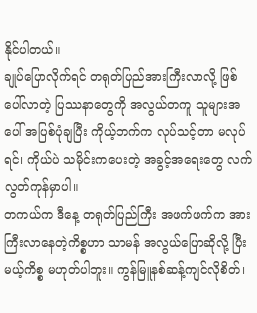နိုင်ပါတယ်။
ချုပ်ပြောလိုက်ရင် တရုတ်ပြည်အားကြီးလာလို့ ဖြစ်ပေါ်လာတဲ့ ပြဿနာတွေကို အလွယ်တကူ သူများအပေါ် အပြစ်ပုံချပြီး ကိုယ့်ဘက်က လုပ်သင့်တာ မလုပ်ရင်၊ ကိုယ်ပဲ သမိုင်းကပေးတဲ့ အခွင့်အရေးတွေ လက်လွတ်ကုန်မှာပါ။
တကယ်က ဒီနေ့ တရုတ်ပြည်ကြီး အဖက်ဖက်က အားကြီးလာနေတဲ့ကိစ္စဟာ သာမန် အလွယ်ပြောဆိုလို့ ပြီးမယ့်ကိစ္စ မဟုတ်ပါဘူး။ ကွန်မြူနစ်ဆန့်ကျင်လိုစိတ်၊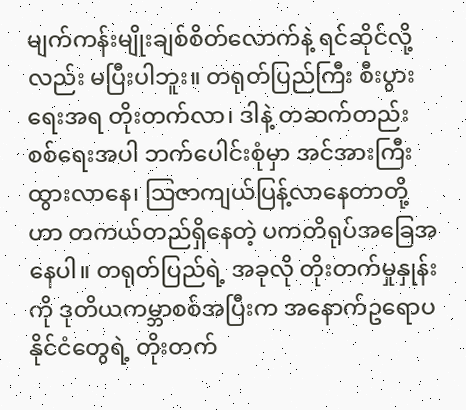မျက်ကန်းမျိုးချစ်စိတ်လောက်နဲ့ ရင်ဆိုင်လို့လည်း မပြီးပါဘူး။ တရုတ်ပြည်ကြီး စီးပွားရေးအရ တိုးတက်လာ၊ ဒါနဲ့ တဆက်တည်း စစ်ရေးအပါ ဘက်ပေါင်းစုံမှာ အင်အားကြီးထွားလာနေ၊ သြဇာကျယ်ပြန့်လာနေတာတို့ဟာ တကယ်တည်ရှိနေတဲ့ ပကတိရုပ်အခြေအနေပါ။ တရုတ်ပြည်ရဲ့ အခုလို တိုးတက်မှုနှုန်းကို ဒုတိယကမ္ဘာစစ်အပြီးက အနောက်ဥရောပနိုင်ငံတွေရဲ့ တိုးတက်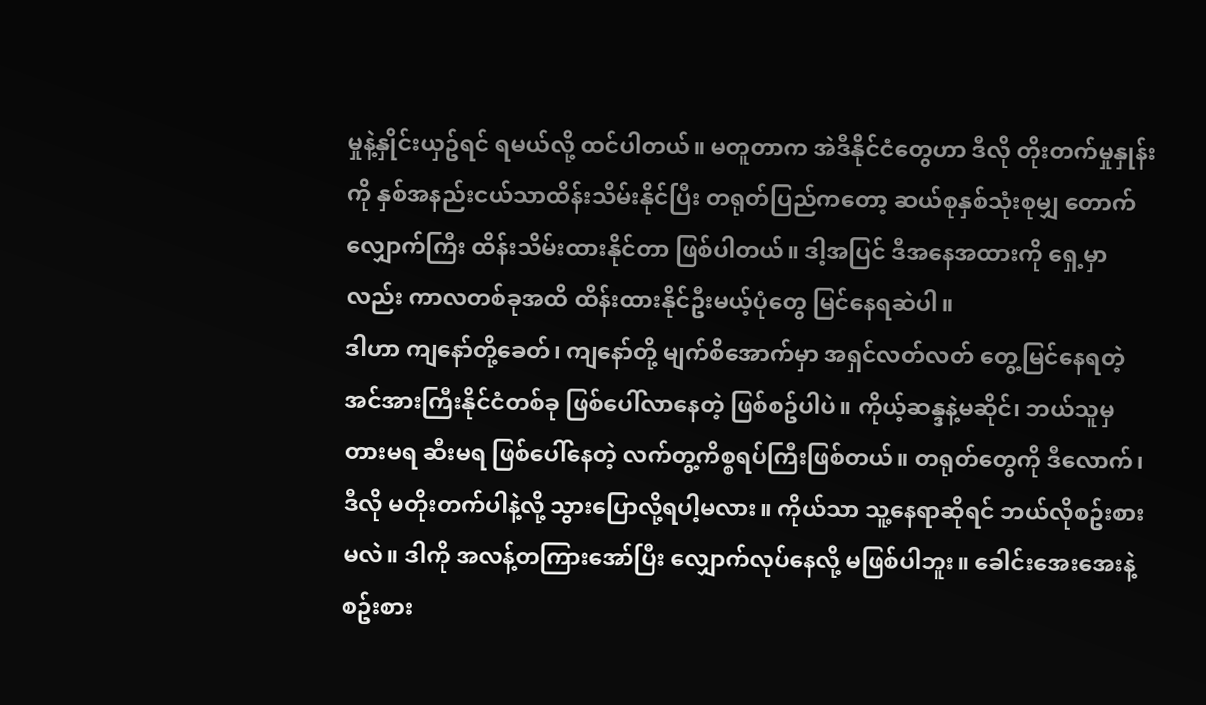မှုနဲ့နှိုင်းယှဥ်ရင် ရမယ်လို့ ထင်ပါတယ်။ မတူတာက အဲဒီနိုင်ငံတွေဟာ ဒီလို တိုးတက်မှုနှုန်းကို နှစ်အနည်းငယ်သာထိန်းသိမ်းနိုင်ပြီး တရုတ်ပြည်ကတော့ ဆယ်စုနှစ်သုံးစုမျှ တောက်လျှောက်ကြီး ထိန်းသိမ်းထားနိုင်တာ ဖြစ်ပါတယ်။ ဒါ့အပြင် ဒီအနေအထားကို ရှေ့မှာလည်း ကာလတစ်ခုအထိ ထိန်းထားနိုင်ဦးမယ့်ပုံတွေ မြင်နေရဆဲပါ။
ဒါဟာ ကျနော်တို့ခေတ်၊ ကျနော်တို့ မျက်စိအောက်မှာ အရှင်လတ်လတ် တွေ့မြင်နေရတဲ့ အင်အားကြီးနိုင်ငံတစ်ခု ဖြစ်ပေါ်လာနေတဲ့ ဖြစ်စဥ်ပါပဲ။ ကိုယ့်ဆန္ဒနဲ့မဆိုင်၊ ဘယ်သူမှ တားမရ ဆီးမရ ဖြစ်ပေါ်နေတဲ့ လက်တွ့ကိစ္စရပ်ကြီးဖြစ်တယ်။ တရုတ်တွေကို ဒီလောက်၊ ဒီလို မတိုးတက်ပါနဲ့လို့ သွားပြောလို့ရပါ့မလား။ ကိုယ်သာ သူ့နေရာဆိုရင် ဘယ်လိုစဥ်းစားမလဲ။ ဒါကို အလန့်တကြားအော်ပြီး လျှောက်လုပ်နေလို့ မဖြစ်ပါဘူး။ ခေါင်းအေးအေးနဲ့ စဥ်းစား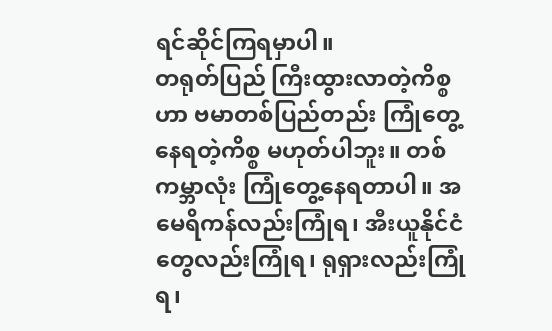ရင်ဆိုင်ကြရမှာပါ။
တရုတ်ပြည် ကြီးထွားလာတဲ့ကိစ္စဟာ ဗမာတစ်ပြည်တည်း ကြုံတွေ့နေရတဲ့ကိစ္စ မဟုတ်ပါဘူး။ တစ်ကမ္ဘာလုံး ကြုံတွေ့နေရတာပါ။ အမေရိကန်လည်းကြုံရ၊ အီးယူနိုင်ငံတွေလည်းကြုံရ၊ ရုရှားလည်းကြုံရ၊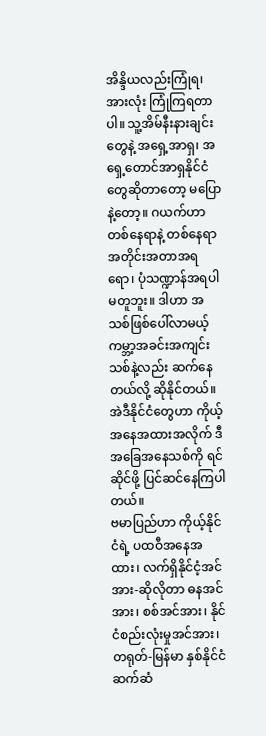အိန္ဒိယလည်းကြုံရ၊ အားလုံး ကြုံကြရတာပါ။ သူ့အိမ်နီးနားချင်းတွေနဲ့ အရှေ့အာရှ၊ အရှေ့တောင်အာရှနိုင်ငံတွေဆိုတာတော့ မပြောနဲ့တော့။ ဂယက်ဟာ တစ်နေရာနဲ့ တစ်နေရာ အတိုင်းအတာအရရော၊ ပုံသဏ္ဍာန်အရပါ မတူဘူး။ ဒါဟာ အသစ်ဖြစ်ပေါ်လာမယ့် ကမ္ဘာ့အခင်းအကျင်းသစ်နဲ့လည်း ဆက်နေတယ်လို့ ဆိုနိုင်တယ်။ အဲဒီနိုင်ငံတွေဟာ ကိုယ့်အနေအထားအလိုက် ဒီအခြေအနေသစ်ကို ရင်ဆိုင်ဖို့ ပြင်ဆင်နေကြပါတယ်။
ဗမာပြည်ဟာ ကိုယ့်နိုင်ငံရဲ့ ပထဝီအနေအထား၊ လက်ရှိနိုင်ငံ့အင်အား-ဆိုလိုတာ ဓနအင်အား၊ စစ်အင်အား၊ နိုင်ငံစည်းလုံးမှုအင်အား၊ တရုတ်-မြန်မာ နှစ်နိုင်ငံဆက်ဆံ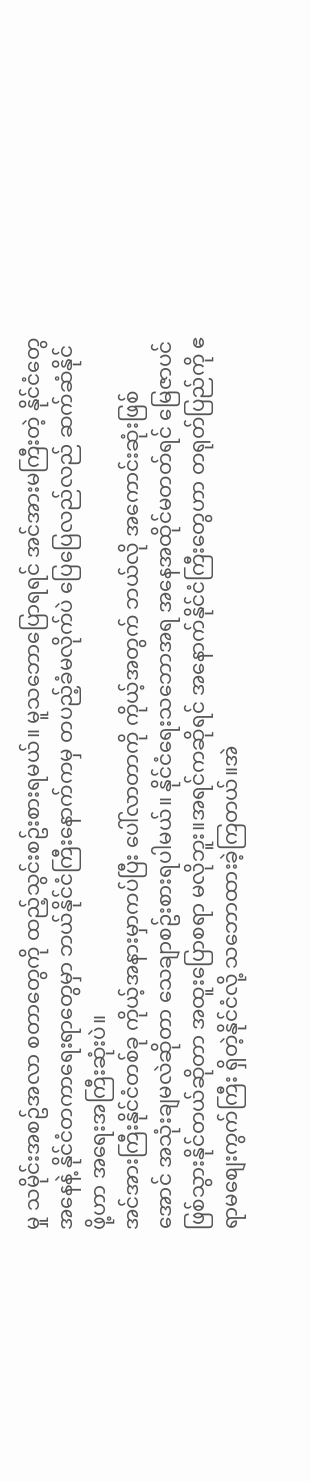မှု သမိုင်းအစဥ်အလာ စတာတွေကို ထည့်သွင်းစဥ်းစားရမယ်။ မူသဘောပြောရရင် အင်အားမကြီးတဲ့ နိုင်ငံတွေအနေနဲ့ နိုင်ငံတကာရေးရာတွေမှာ ဘယ်နိုင်ငံကြီးနောက်ကမှ တပည့်ခံမလိုက်ပဲ ပြေပြေလည်လည် ဆက်ဆံနိုင်ဖို့ဟာ အရေးအကြီးဆုံးပဲ။
အင်အားကြီးနိုင်ငံတစ်ခု ကိုယ့်အနားမှာကပ်ပြီး ပေါ်လာတာကို ကိုယ့်အတွက် ဘယ်လို အကောင်းဆုံးဖြစ်အောင် အသုံးချမလဲဆိုတာ သေချာစဥ်းစားရပါမယ်။ နိုင်ငံရေးသဘောအရ အနေအထိုင်မတတ်ရင် မြေဇာပင်ဖြစ်သွားနိုင်တယ်ဆိုတာ အထူးပြောစရာ မလိုဘူး။အရင်ကဆိုရင် အနောက်နိုင်ငံကြီးတွေဟာ တရုတ်ပြည်ကို ဧရာမစျေးကွက်ကြီး ရှိတဲ့နိုင်ငံလို့ သဘောထားခဲ့ကြတယ်။အဲ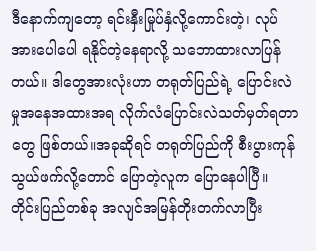ဒီနောက်ကျတော့ ရင်းနှီးမြုပ်နှံလို့ကောင်းတဲ့၊ လုပ်အားပေါပေါ ရနိုင်တဲ့နေရာလို့ သဘောထားလာပြန်တယ်။ ဒါတွေအားလုံးဟာ တရုတ်ပြည်ရဲ့ ပြောင်းလဲမှုအနေအထားအရ လိုက်လံပြောင်းလဲသတ်မှတ်ရတာတွေ ဖြစ်တယ်။အခုဆိုရင် တရုတ်ပြည်ကို စီးပွားကုန်သွယ်ဖက်လို့တောင် ပြောတဲ့လူက ပြောနေပါပြီ။
တိုင်းပြည်တစ်ခု အလျင်အမြန်တိုးတက်လာပြီး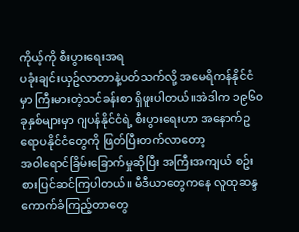ကိုယ့်ကို စီးပွားရေးအရ
ပခုံးချင်းယှဥ်လာတာနဲ့ပတ်သက်လို့ အမေရိကန်နိုင်ငံမှာ ကြီးမားတဲ့သင်ခန်းစာ ရှိဖူးပါတယ်။အဲဒါက ၁၉၆၀ခုနှစ်များမှာ ဂျပန်နိုင်ငံရဲ့ စီးပွားရေးဟာ အနောက်ဥရောပနိုင်ငံတွေကို ဖြတ်ပြီးတက်လာတော့
အဝါရောင်ခြိမ်းခြောက်မှုဆိုပြီး အကြီးအကျယ် စဥ်းစားပြင်ဆင်ကြပါတယ်။ မီဒီယာတွေကနေ လူထုဆန္ဒ ကောက်ခံကြည့်တာတွေ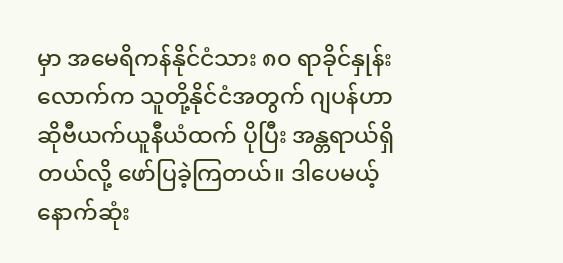မှာ အမေရိကန်နိုင်ငံသား ၈၀ ရာခိုင်နှုန်းလောက်က သူတို့နိုင်ငံအတွက် ဂျပန်ဟာ ဆိုဗီယက်ယူနီယံထက် ပိုပြီး အန္တရာယ်ရှိတယ်လို့ ဖော်ပြခဲ့ကြတယ်။ ဒါပေမယ့် နောက်ဆုံး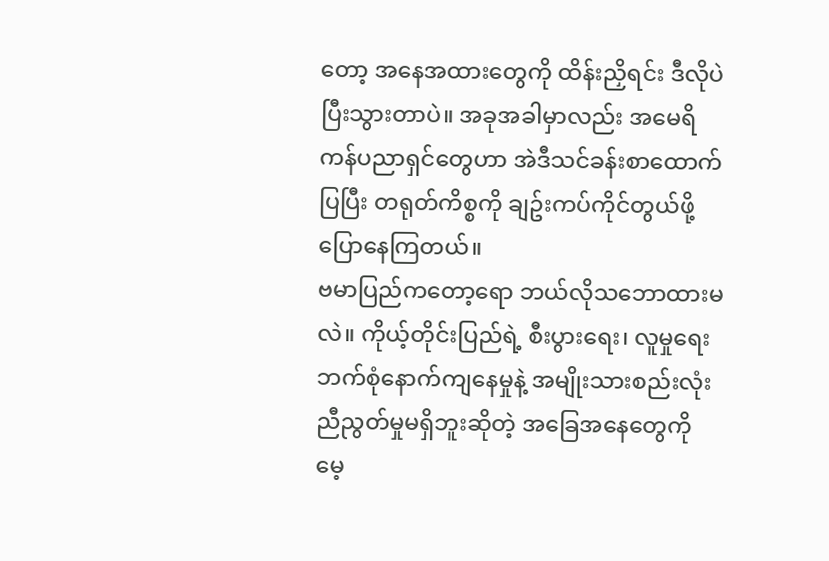တော့ အနေအထားတွေကို ထိန်းညှိရင်း ဒီလိုပဲ ပြီးသွားတာပဲ။ အခုအခါမှာလည်း အမေရိကန်ပညာရှင်တွေဟာ အဲဒီသင်ခန်းစာထောက်ပြပြီး တရုတ်ကိစ္စကို ချဥ်းကပ်ကိုင်တွယ်ဖို့ ပြောနေကြတယ်။
ဗမာပြည်ကတော့ရော ဘယ်လိုသဘောထားမလဲ။ ကိုယ့်တိုင်းပြည်ရဲ့ စီးပွားရေး၊ လူမှုရေး ဘက်စုံနောက်ကျနေမှုနဲ့ အမျိုးသားစည်းလုံးညီညွတ်မှုမရှိဘူးဆိုတဲ့ အခြေအနေတွေကို မေ့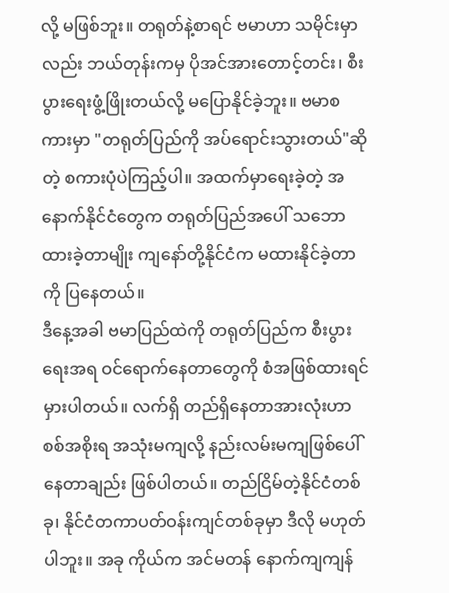လို့ မဖြစ်ဘူး။ တရုတ်နဲ့စာရင် ဗမာဟာ သမိုင်းမှာလည်း ဘယ်တုန်းကမှ ပိုအင်အားတောင့်တင်း၊ စီးပွားရေးဖွံ့ဖြိုးတယ်လို့ မပြောနိုင်ခဲ့ဘူး။ ဗမာစကားမှာ "တရုတ်ပြည်ကို အပ်ရောင်းသွားတယ်"ဆိုတဲ့ စကားပုံပဲကြည့်ပါ။ အထက်မှာရေးခဲ့တဲ့ အနောက်နိုင်ငံတွေက တရုတ်ပြည်အပေါ် သဘောထားခဲ့တာမျိုး ကျနော်တို့နိုင်ငံက မထားနိုင်ခဲ့တာကို ပြနေတယ်။
ဒီနေ့အခါ ဗမာပြည်ထဲကို တရုတ်ပြည်က စီးပွားရေးအရ ဝင်ရောက်နေတာတွေကို စံအဖြစ်ထားရင် မှားပါတယ်။ လက်ရှိ တည်ရှိနေတာအားလုံးဟာ စစ်အစိုးရ အသုံးမကျလို့ နည်းလမ်းမကျဖြစ်ပေါ်နေတာချည်း ဖြစ်ပါတယ်။ တည်ငြိမ်တဲ့နိုင်ငံတစ်ခု၊ နိုင်ငံတကာပတ်ဝန်းကျင်တစ်ခုမှာ ဒီလို မဟုတ်ပါဘူး။ အခု ကိုယ်က အင်မတန် နောက်ကျကျန်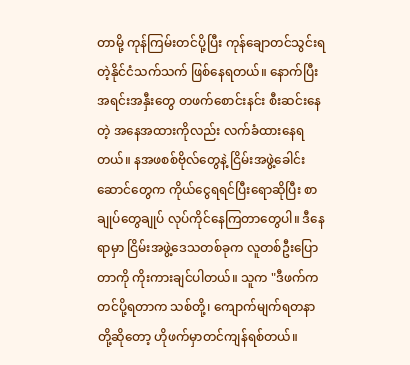တာမို့ ကုန်ကြမ်းတင်ပို့ပြီး ကုန်ချောတင်သွင်းရတဲ့နိုင်ငံသက်သက် ဖြစ်နေရတယ်။ နောက်ပြီး အရင်းအနှီးတွေ တဖက်စောင်းနင်း စီးဆင်းနေတဲ့ အနေအထားကိုလည်း လက်ခံထားနေရတယ်။ နအဖစစ်ဗိုလ်တွေနဲ့ ငြိမ်းအဖွဲ့ခေါင်းဆောင်တွေက ကိုယ်ငွေရရင်ပြီးရောဆိုပြီး စာချုပ်တွေချုပ် လုပ်ကိုင်နေကြတာတွေပါ။ ဒီနေရာမှာ ငြိမ်းအဖွဲ့ဒေသတစ်ခုက လူတစ်ဦးပြောတာကို ကိုးကားချင်ပါတယ်။ သူက "ဒီဖက်ကတင်ပို့ရတာက သစ်တို့၊ ကျောက်မျက်ရတနာတို့ဆိုတော့ ဟိုဖက်မှာတင်ကျန်ရစ်တယ်။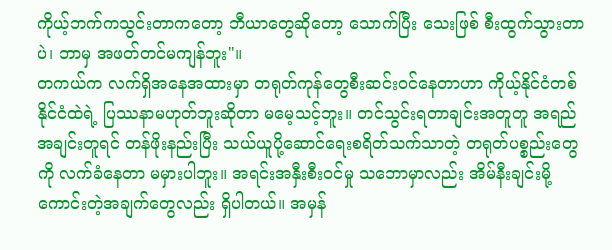ကိုယ့်ဘက်ကသွင်းတာကတော့ ဘီယာတွေဆိုတော့ သောက်ပြီး သေးဖြစ် စီးထွက်သွားတာပဲ၊ ဘာမှ အဖတ်တင်မကျန်ဘူး"။
တကယ်က လက်ရှိအနေအထားမှာ တရုတ်ကုန်တွေစီးဆင်းဝင်နေတာဟာ ကိုယ့်နိုင်ငံတစ်နိုင်ငံထဲရဲ့ ပြဿနာမဟုတ်ဘူးဆိုတာ မမေ့သင့်ဘူး။ တင်သွင်းရတာချင်းအတူတူ အရည်အချင်းတူရင် တန်ဖိုးနည်းပြီး သယ်ယူပို့ဆောင်ရေးစရိတ်သက်သာတဲ့ တရုတ်ပစ္စည်းတွေကို လက်ခံနေတာ မမှားပါဘူး။ အရင်းအနှီးစီးဝင်မှု သဘောမှာလည်း အိမ်နီးချင်းမို့ ကောင်းတဲ့အချက်တွေလည်း ရှိပါတယ်။ အမှန်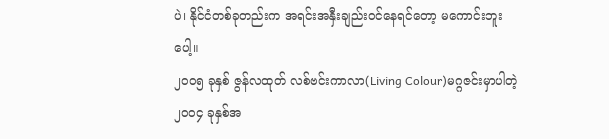ပဲ၊ နိုင်ငံတစ်ခုတည်းက အရင်းအနှီးချည်းဝင်နေရင်တော့ မကောင်းဘူးပေါ့။
၂၀၀၅ ခုနှစ် ဇွန်လထုတ် လစ်ဗင်းကာလာ(Living Colour)မဂ္ဂဇင်းမှာပါတဲ့ ၂၀၀၄ ခုနှစ်အ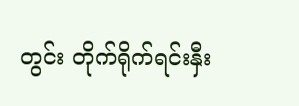တွင်း တိုက်ရိုက်ရင်းနှီး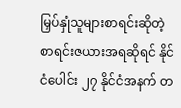မြှပ်နှုံသူများစာရင်းဆိုတဲ့ စာရင်းဇယားအရဆိုရင် နိုင်ငံပေါင်း ၂၇ နိုင်ငံအနက် တ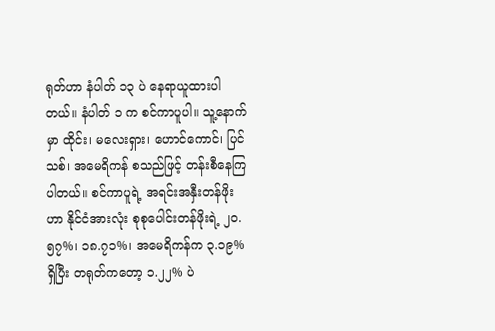ရုတ်ဟာ နံပါတ် ၁၃ ပဲ နေရာယူထားပါတယ်။ နံပါတ် ၁ က စင်ကာပူပါ။ သူ့နောက်မှာ ထိုင်း၊ မလေးရှား၊ ဟောင်ကောင်၊ ပြင်သစ်၊ အမေရိကန် စသည်ဖြင့် တန်းစီနေကြပါတယ်။ စင်ကာပူရဲ့ အရင်းအနှီးတန်ဖိုးဟာ နိုင်ငံအားလုံး စုစုပေါင်းတန်ဖိုးရဲ့ ၂၀.၅၇%၊ ၁၈.၇၁%၊ အမေရိကန်က ၃.၁၉% ရှိပြီး တရုတ်ကတော့ ၁.၂၂% ပဲ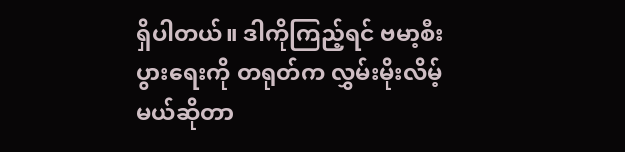ရှိပါတယ်။ ဒါကိုကြည့်ရင် ဗမာ့စီးပွားရေးကို တရုတ်က လွှမ်းမိုးလိမ့်မယ်ဆိုတာ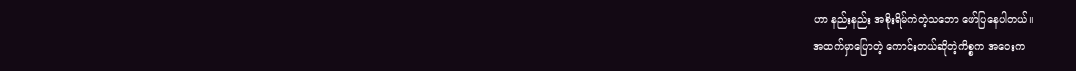ဟာ နည်းနည်း အစိုးရိမ်ကဲတဲ့သဘော ဖော်ပြနေပါတယ်။
အထက်မှာပြောတဲ့ ကောင်းတယ်ဆိုတဲ့ကိစ္စက အဝေးက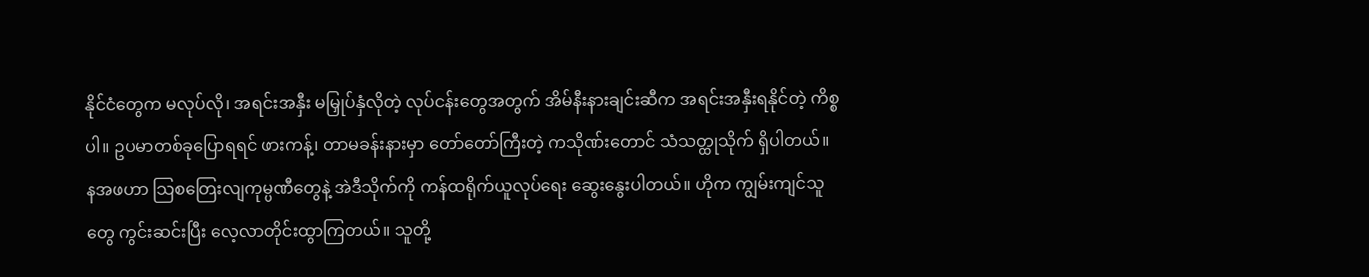နိုင်ငံတွေက မလုပ်လို၊ အရင်းအနှီး မမြှုပ်နှံလိုတဲ့ လုပ်ငန်းတွေအတွက် အိမ်နီးနားချင်းဆီက အရင်းအနှီးရနိုင်တဲ့ ကိစ္စပါ။ ဥပမာတစ်ခုပြောရရင် ဖားကန့်၊ တာမခန်းနားမှာ တော်တော်ကြီးတဲ့ ကသိုဏ်းတောင် သံသတ္ထုသိုက် ရှိပါတယ်။ နအဖဟာ သြစတြေးလျကုမ္ပဏီတွေနဲ့ အဲဒီသိုက်ကို ကန်ထရိုက်ယူလုပ်ရေး ဆွေးနွေးပါတယ်။ ဟိုက ကျွမ်းကျင်သူတွေ ကွင်းဆင်းပြီး လေ့လာတိုင်းထွာကြတယ်။ သူတို့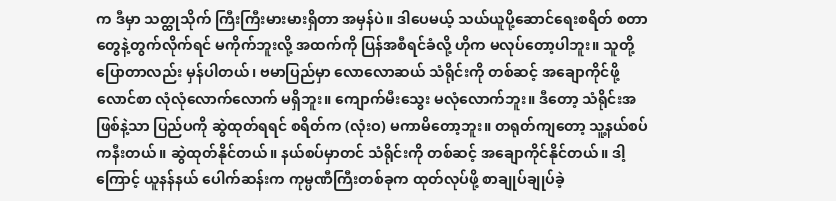က ဒီမှာ သတ္ထုသိုက် ကြီးကြီးမားမားရှိတာ အမှန်ပဲ။ ဒါပေမယ့် သယ်ယူပို့ဆောင်ရေးစရိတ် စတာတွေနဲ့တွက်လိုက်ရင် မကိုက်ဘူးလို့ အထက်ကို ပြန်အစီရင်ခံလို့ ဟိုက မလုပ်တော့ပါဘူး။ သူတို့ပြောတာလည်း မှန်ပါတယ်၊ ဗမာပြည်မှာ လောလောဆယ် သံရိုင်းကို တစ်ဆင့် အချောကိုင်ဖို့ လောင်စာ လုံလုံလောက်လောက် မရှိဘူး။ ကျောက်မီးသွေး မလုံလောက်ဘူး။ ဒီတော့ သံရိုင်းအဖြစ်နဲ့သာ ပြည်ပကို ဆွဲထုတ်ရရင် စရိတ်က (လုံးဝ) မကာမိတော့ဘူး။ တရုတ်ကျတော့ သူ့နယ်စပ်ကနီးတယ်။ ဆွဲထုတ်နိုင်တယ်။ နယ်စပ်မှာတင် သံရိုင်းကို တစ်ဆင့် အချောကိုင်နိုင်တယ်။ ဒါ့ကြောင့် ယူနန်နယ် ပေါက်ဆန်းက ကုမ္ပဏီကြီးတစ်ခုက ထုတ်လုပ်ဖို့ စာချုပ်ချုပ်ခဲ့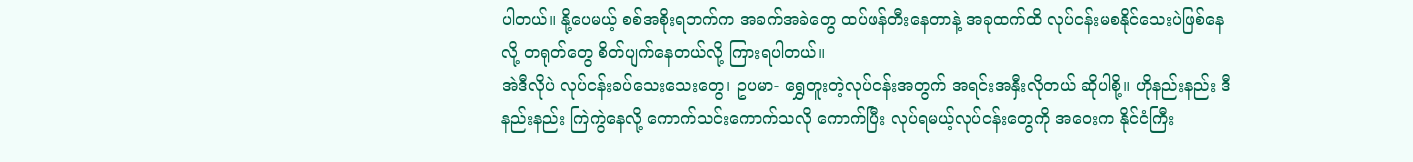ပါတယ်။ နို့ပေမယ့် စစ်အစိုးရဘက်က အခက်အခဲတွေ ထပ်ဖန်တီးနေတာနဲ့ အခုထက်ထိ လုပ်ငန်းမစနိုင်သေးပဲဖြစ်နေလို့ တရုတ်တွေ စိတ်ပျက်နေတယ်လို့ ကြားရပါတယ်။
အဲဒီလိုပဲ လုပ်ငန်းခပ်သေးသေးတွေ၊ ဥပမာ- ရွှေတူးတဲ့လုပ်ငန်းအတွက် အရင်းအနှီးလိုတယ် ဆိုပါစို့။ ဟိုနည်းနည်း ဒီနည်းနည်း ကြဲကွဲနေလို့ ကောက်သင်းကောက်သလို ကောက်ပြီး လုပ်ရမယ့်လုပ်ငန်းတွေကို အဝေးက နိုင်ငံကြီး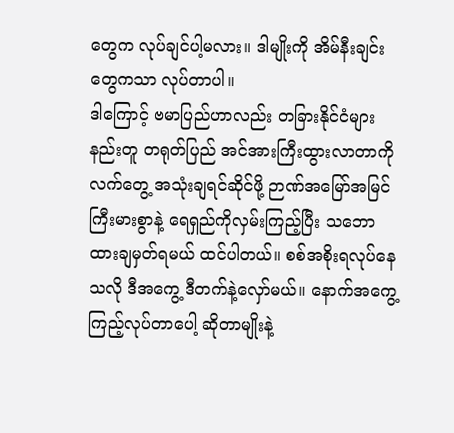တွေက လုပ်ချင်ပါ့မလား။ ဒါမျိုးကို အိမ်နီးချင်းတွေကသာ လုပ်တာပါ။
ဒါကြောင့် ဗမာပြည်ဟာလည်း တခြားနိုင်ငံများနည်းတူ တရုတ်ပြည် အင်အားကြီးထွားလာတာကို လက်တွေ့ အသုံးချရင်ဆိုင်ဖို့ ဉာဏ်အမြော်အမြင်ကြီးမားစွာနဲ့ ရေရှည်ကိုလှမ်းကြည့်ပြီး သဘောထားချမှတ်ရမယ် ထင်ပါတယ်။ စစ်အစိုးရလုပ်နေသလို ဒီအကွေ့ ဒီတက်နဲ့လှော်မယ်။ နောက်အကွေ့ ကြည့်လုပ်တာပေါ့ ဆိုတာမျိုးနဲ့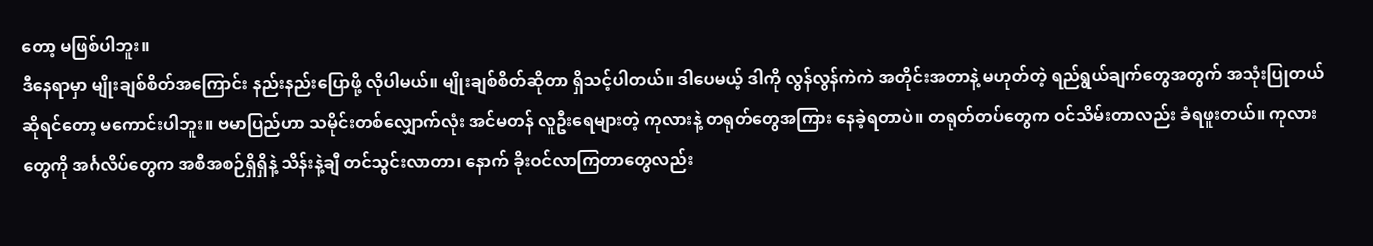တော့ မဖြစ်ပါဘူး။
ဒီနေရာမှာ မျိုးချစ်စိတ်အကြောင်း နည်းနည်းပြောဖို့ လိုပါမယ်။ မျိုးချစ်စိတ်ဆိုတာ ရှိသင့်ပါတယ်။ ဒါပေမယ့် ဒါကို လွန်လွန်ကဲကဲ အတိုင်းအတာနဲ့ မဟုတ်တဲ့ ရည်ရွယ်ချက်တွေအတွက် အသုံးပြုတယ်ဆိုရင်တော့ မကောင်းပါဘူး။ ဗမာပြည်ဟာ သမိုင်းတစ်လျှောက်လုံး အင်မတန် လူဦးရေများတဲ့ ကုလားနဲ့ တရုတ်တွေအကြား နေခဲ့ရတာပဲ။ တရုတ်တပ်တွေက ဝင်သိမ်းတာလည်း ခံရဖူးတယ်။ ကုလားတွေကို အင်္ဂလိပ်တွေက အစီအစဉ်ရှိရှိနဲ့ သိန်းနဲ့ချီ တင်သွင်းလာတာ၊ နောက် ခိုးဝင်လာကြတာတွေလည်း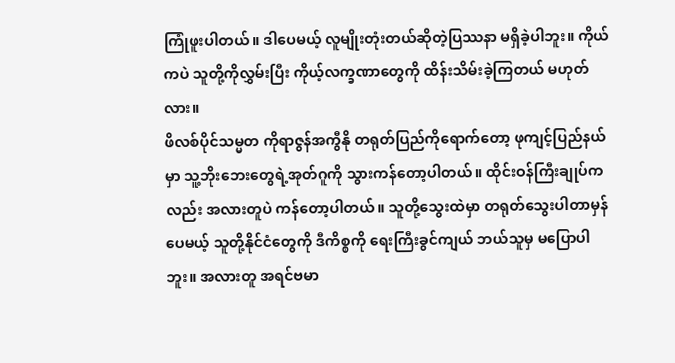ကြုံဖူးပါတယ်။ ဒါပေမယ့် လူမျိုးတုံးတယ်ဆိုတဲ့ပြဿနာ မရှိခဲ့ပါဘူး။ ကိုယ်ကပဲ သူတို့ကိုလွှမ်းပြီး ကိုယ့်လက္ခဏာတွေကို ထိန်းသိမ်းခဲ့ကြတယ် မဟုတ်လား။
ဖိလစ်ပိုင်သမ္မတ ကိုရာဇွန်အကွီနို တရုတ်ပြည်ကိုရောက်တော့ ဖုကျင့်ပြည်နယ်မှာ သူ့ဘိုးဘေးတွေရဲ့အုတ်ဂူကို သွားကန်တော့ပါတယ်။ ထိုင်းဝန်ကြီးချုပ်ကလည်း အလားတူပဲ ကန်တော့ပါတယ်။ သူတို့သွေးထဲမှာ တရုတ်သွေးပါတာမှန်ပေမယ့် သူတို့နိုင်ငံတွေကို ဒီကိစ္စကို ရေးကြီးခွင်ကျယ် ဘယ်သူမှ မပြောပါဘူး။ အလားတူ အရင်ဗမာ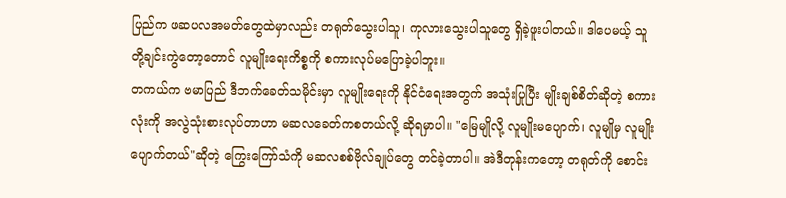ပြည်က ဖဆပလအမတ်တွေထဲမှာလည်း တရုတ်သွေးပါသူ၊ ကုလားသွေးပါသူတွေ ရှိခဲ့ဖူးပါတယ်။ ဒါပေမယ့် သူတို့ချင်းကွဲတော့တောင် လူမျိုးရေးကိစ္စကို စကားလုပ်မပြောခဲ့ပါဘူး။
တကယ်က ဗမာပြည် ဒီဘက်ခေတ်သမိုင်းမှာ လူမျိုးရေးကို နိုင်ငံရေးအတွက် အသုံးပြုပြီး မျိုးချစ်စိတ်ဆိုတဲ့ စကားလုံးကို အလွဲသုံးစားလုပ်တာဟာ မဆလခေတ်ကစတယ်လို့ ဆိုရမှာပါ။ "မြေမျိုလို့ လူမျိုးမပျောက်၊ လူမျိုမှ လူမျိုးပျောက်တယ်"ဆိုတဲ့ ကြွေးကြော်သံကို မဆလစစ်ဗိုလ်ချုပ်တွေ တင်ခဲ့တာပါ။ အဲဒီတုန်းကတော့ တရုတ်ကို စောင်း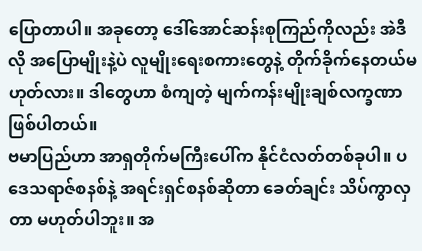ပြောတာပါ။ အခုတော့ ဒေါ်အောင်ဆန်းစုကြည်ကိုလည်း အဲဒီလို အပြောမျိုးနဲ့ပဲ လူမျိုးရေးစကားတွေနဲ့ တိုက်ခိုက်နေတယ်မဟုတ်လား။ ဒါတွေဟာ စံကျတဲ့ မျက်ကန်းမျိုးချစ်လက္ခဏာ ဖြစ်ပါတယ်။
ဗမာပြည်ဟာ အာရှတိုက်မကြီးပေါ်က နိုင်ငံလတ်တစ်ခုပါ။ ပဒေသရာဇ်စနစ်နဲ့ အရင်းရှင်စနစ်ဆိုတာ ခေတ်ချင်း သိပ်ကွာလှတာ မဟုတ်ပါဘူး။ အ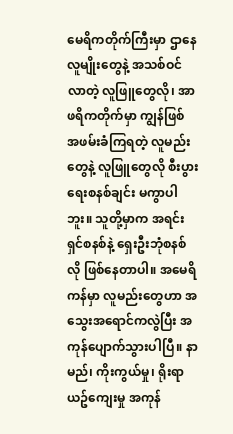မေရိကတိုက်ကြီးမှာ ဌာနေလူမျိုးတွေနဲ့ အသစ်ဝင်လာတဲ့ လူဖြူတွေလို၊ အာဖရိကတိုက်မှာ ကျွန်ဖြစ် အဖမ်းခံကြရတဲ့ လူမည်းတွေနဲ့ လူဖြူတွေလို စီးပွားရေးစနစ်ချင်း မကွာပါဘူး။ သူတို့မှာက အရင်းရှင်စနစ်နဲ့ ရှေးဦးဘုံစနစ်လို ဖြစ်နေတာပါ။ အမေရိကန်မှာ လူမည်းတွေဟာ အသွေးအရောင်ကလွဲပြီး အကုန်ပျောက်သွားပါပြီ။ နာမည်၊ ကိုးကွယ်မှု၊ ရိုးရာယဥ်ကျေးမှု အကုန်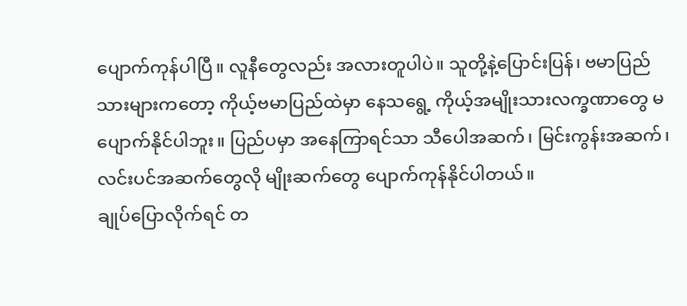ပျောက်ကုန်ပါပြီ။ လူနီတွေလည်း အလားတူပါပဲ။ သူတို့နဲ့ပြောင်းပြန်၊ ဗမာပြည်သားများကတော့ ကိုယ့်ဗမာပြည်ထဲမှာ နေသရွေ့ ကိုယ့်အမျိုးသားလက္ခဏာတွေ မပျောက်နိုင်ပါဘူး။ ပြည်ပမှာ အနေကြာရင်သာ သီပေါအဆက်၊ မြင်းကွန်းအဆက်၊ လင်းပင်အဆက်တွေလို မျိုးဆက်တွေ ပျောက်ကုန်နိုင်ပါတယ်။
ချုပ်ပြောလိုက်ရင် တ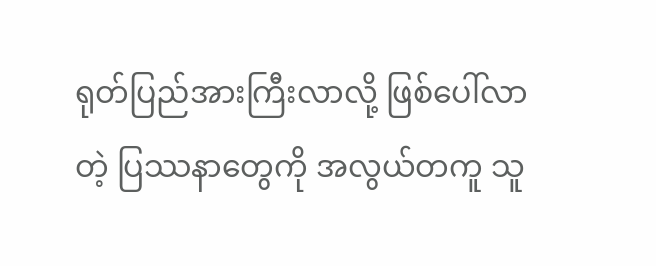ရုတ်ပြည်အားကြီးလာလို့ ဖြစ်ပေါ်လာတဲ့ ပြဿနာတွေကို အလွယ်တကူ သူ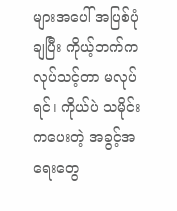များအပေါ် အပြစ်ပုံချပြီး ကိုယ့်ဘက်က လုပ်သင့်တာ မလုပ်ရင်၊ ကိုယ်ပဲ သမိုင်းကပေးတဲ့ အခွင့်အရေးတွေ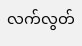လက်လွတ်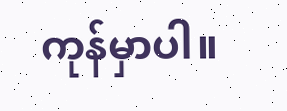ကုန်မှာပါ။